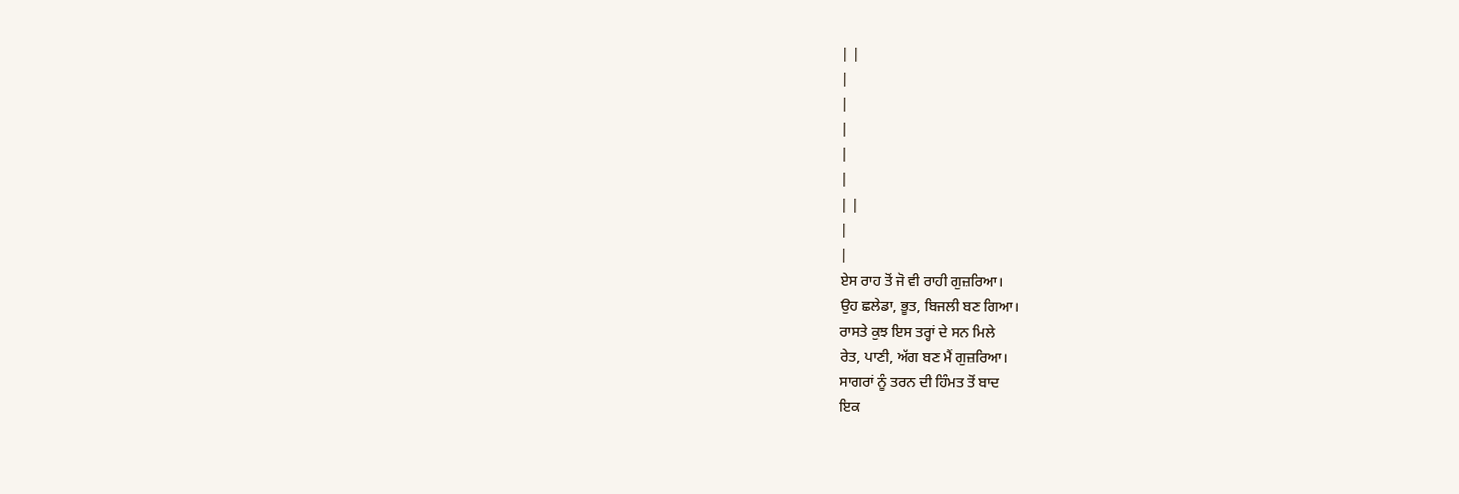| |
|
|
|
|
|
| |
|
|
ਏਸ ਰਾਹ ਤੋਂ ਜੋ ਵੀ ਰਾਹੀ ਗੁਜ਼ਰਿਆ।
ਉਹ ਛਲੇਡਾ, ਭੂਤ, ਬਿਜਲੀ ਬਣ ਗਿਆ।
ਰਾਸਤੇ ਕੁਝ ਇਸ ਤਰ੍ਹਾਂ ਦੇ ਸਨ ਮਿਲੇ
ਰੇਤ, ਪਾਣੀ, ਅੱਗ ਬਣ ਮੈਂ ਗੁਜ਼ਰਿਆ।
ਸਾਗਰਾਂ ਨੂੰ ਤਰਨ ਦੀ ਹਿੰਮਤ ਤੋਂ ਬਾਦ
ਇਕ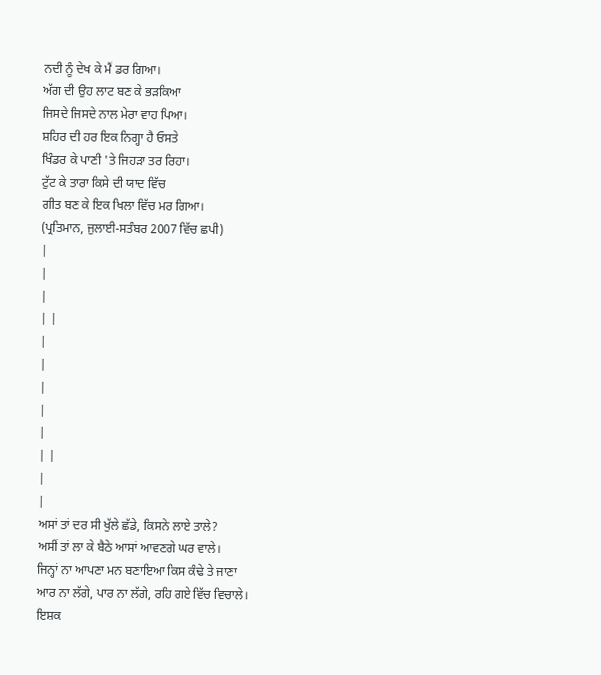ਨਦੀ ਨੂੰ ਦੇਖ ਕੇ ਮੈਂ ਡਰ ਗਿਆ।
ਅੱਗ ਦੀ ਉਹ ਲਾਟ ਬਣ ਕੇ ਭੜਕਿਆ
ਜਿਸਦੇ ਜਿਸਦੇ ਨਾਲ ਮੇਰਾ ਵਾਹ ਪਿਆ।
ਸ਼ਹਿਰ ਦੀ ਹਰ ਇਕ ਨਿਗ੍ਹਾ ਹੈ ਓਸਤੇ
ਖਿੰਡਰ ਕੇ ਪਾਣੀ 'ਤੇ ਜਿਹੜਾ ਤਰ ਰਿਹਾ।
ਟੁੱਟ ਕੇ ਤਾਰਾ ਕਿਸੇ ਦੀ ਯਾਦ ਵਿੱਚ
ਗੀਤ ਬਣ ਕੇ ਇਕ ਖਿਲਾ ਵਿੱਚ ਮਰ ਗਿਆ।
(ਪ੍ਰਤਿਮਾਨ, ਜੁਲਾਈ-ਸਤੰਬਰ 2007 ਵਿੱਚ ਛਪੀ)
|
|
|
| |
|
|
|
|
|
| |
|
|
ਅਸਾਂ ਤਾਂ ਦਰ ਸੀ ਖੁੱਲੇ ਛੱਡੇ, ਕਿਸਨੇ ਲਾਏ ਤਾਲੇ?
ਅਸੀਂ ਤਾਂ ਲਾ ਕੇ ਬੈਠੇ ਆਸਾਂ ਆਵਣਗੇ ਘਰ ਵਾਲੇ।
ਜਿਨ੍ਹਾਂ ਨਾ ਆਪਣਾ ਮਨ ਬਣਾਇਆ ਕਿਸ ਕੰਢੇ ਤੇ ਜਾਣਾ
ਆਰ ਨਾ ਲੱਗੇ, ਪਾਰ ਨਾ ਲੱਗੇ, ਰਹਿ ਗਏ ਵਿੱਚ ਵਿਚਾਲੇ।
ਇਸ਼ਕ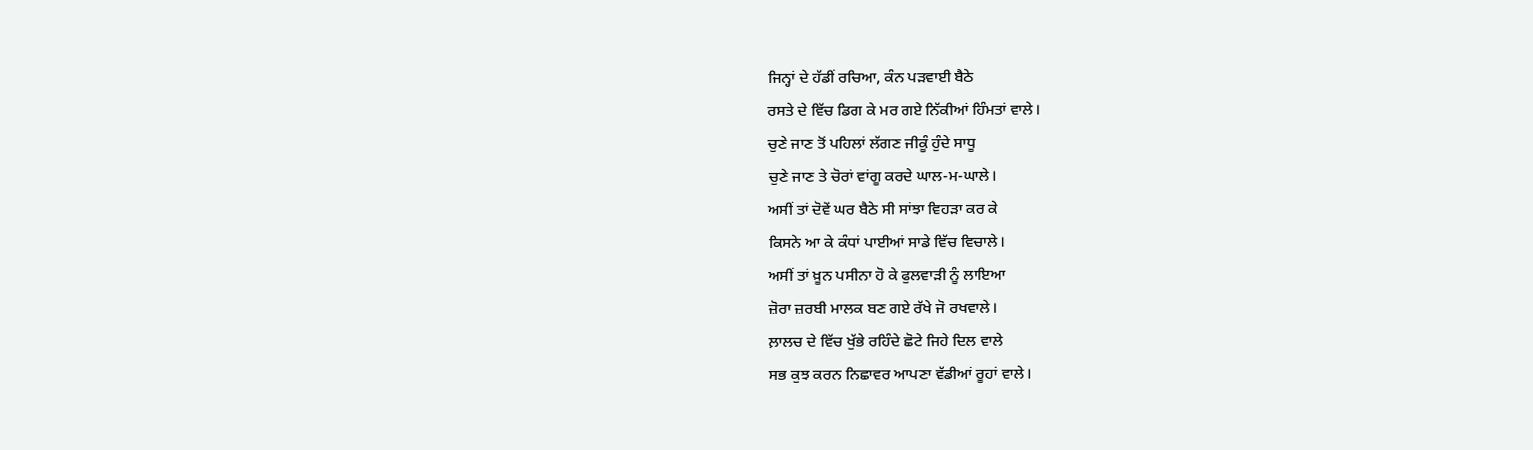ਜਿਨ੍ਹਾਂ ਦੇ ਹੱਡੀਂ ਰਚਿਆ, ਕੰਨ ਪੜਵਾਈ ਬੈਠੇ
ਰਸਤੇ ਦੇ ਵਿੱਚ ਡਿਗ ਕੇ ਮਰ ਗਏ ਨਿੱਕੀਆਂ ਹਿੰਮਤਾਂ ਵਾਲੇ।
ਚੁਣੇ ਜਾਣ ਤੋਂ ਪਹਿਲਾਂ ਲੱਗਣ ਜੀਕੂੰ ਹੁੰਦੇ ਸਾਧੂ
ਚੁਣੇ ਜਾਣ ਤੇ ਚੋਰਾਂ ਵਾਂਗੂ ਕਰਦੇ ਘਾਲ-ਮ-ਘਾਲੇ।
ਅਸੀਂ ਤਾਂ ਦੋਵੇਂ ਘਰ ਬੈਠੇ ਸੀ ਸਾਂਝਾ ਵਿਹੜਾ ਕਰ ਕੇ
ਕਿਸਨੇ ਆ ਕੇ ਕੰਧਾਂ ਪਾਈਆਂ ਸਾਡੇ ਵਿੱਚ ਵਿਚਾਲੇ।
ਅਸੀਂ ਤਾਂ ਖ਼ੂਨ ਪਸੀਨਾ ਹੋ ਕੇ ਫੁਲਵਾੜੀ ਨੂੰ ਲਾਇਆ
ਜ਼ੋਰਾ ਜ਼ਰਬੀ ਮਾਲਕ ਬਣ ਗਏ ਰੱਖੇ ਜੋ ਰਖਵਾਲੇ।
ਲ਼ਾਲਚ ਦੇ ਵਿੱਚ ਖੁੱਭੇ ਰਹਿੰਦੇ ਛੋਟੇ ਜਿਹੇ ਦਿਲ ਵਾਲੇ
ਸਭ ਕੁਝ ਕਰਨ ਨਿਛਾਵਰ ਆਪਣਾ ਵੱਡੀਆਂ ਰੂਹਾਂ ਵਾਲੇ।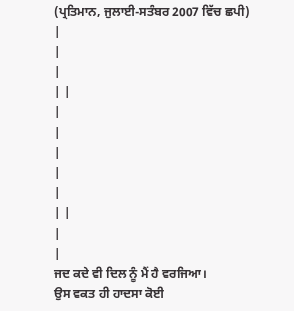(ਪ੍ਰਤਿਮਾਨ, ਜੁਲਾਈ-ਸਤੰਬਰ 2007 ਵਿੱਚ ਛਪੀ)
|
|
|
| |
|
|
|
|
|
| |
|
|
ਜਦ ਕਦੇ ਵੀ ਦਿਲ ਨੂੰ ਮੈਂ ਹੈ ਵਰਜਿਆ।
ਉਸ ਵਕਤ ਹੀ ਹਾਦਸਾ ਕੋਈ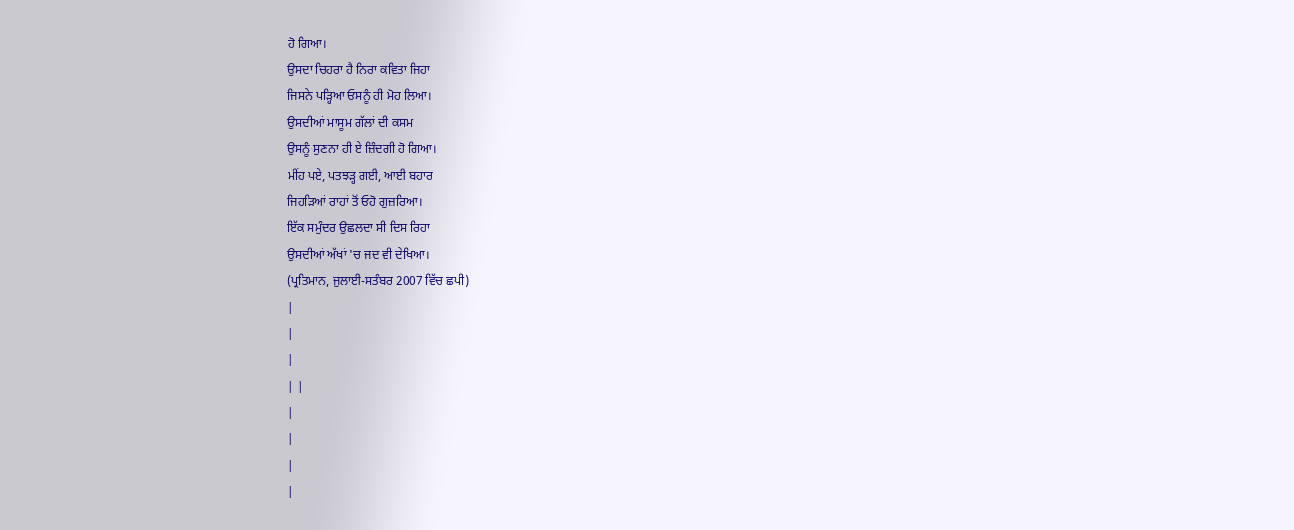ਹੋ ਗਿਆ।
ਉਸਦਾ ਚਿਹਰਾ ਹੈ ਨਿਰਾ ਕਵਿਤਾ ਜਿਹਾ
ਜਿਸਨੇ ਪੜ੍ਹਿਆ ਓਸਨੂੰ ਹੀ ਮੋਹ ਲਿਆ।
ਉਸਦੀਆਂ ਮਾਸੂਮ ਗੱਲਾਂ ਦੀ ਕਸਮ
ਉਸਨੂੰ ਸੁਣਨਾ ਹੀ ਏ ਜ਼ਿੰਦਗੀ ਹੋ ਗਿਆ।
ਮੀਂਹ ਪਏ, ਪਤਝੜ੍ਹ ਗਈ, ਆਈ ਬਹਾਰ
ਜਿਹੜਿਆਂ ਰਾਹਾਂ ਤੋਂ ਓਹੋ ਗੁਜ਼ਰਿਆ।
ਇੱਕ ਸਮੁੰਦਰ ਉਛਲਦਾ ਸੀ ਦਿਸ ਰਿਹਾ
ਉਸਦੀਆਂ ਅੱਖਾਂ 'ਚ ਜਦ ਵੀ ਦੇਖਿਆ।
(ਪ੍ਰਤਿਮਾਨ, ਜੁਲਾਈ-ਸਤੰਬਰ 2007 ਵਿੱਚ ਛਪੀ)
|
|
|
| |
|
|
|
|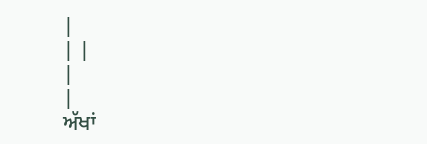|
| |
|
|
ਅੱਖਾਂ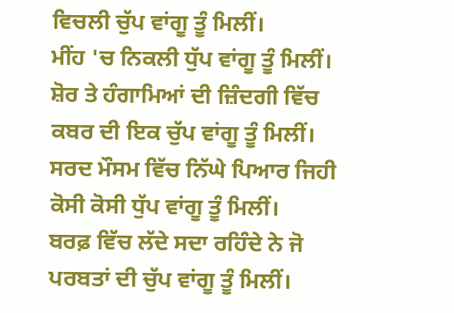ਵਿਚਲੀ ਚੁੱਪ ਵਾਂਗੂ ਤੂੰ ਮਿਲੀਂ।
ਮੀਂਹ 'ਚ ਨਿਕਲੀ ਧੁੱਪ ਵਾਂਗੂ ਤੂੰ ਮਿਲੀਂ।
ਸ਼ੋਰ ਤੇ ਹੰਗਾਮਿਆਂ ਦੀ ਜ਼ਿੰਦਗੀ ਵਿੱਚ
ਕਬਰ ਦੀ ਇਕ ਚੁੱਪ ਵਾਂਗੂ ਤੂੰ ਮਿਲੀਂ।
ਸਰਦ ਮੌਸਮ ਵਿੱਚ ਨਿੱਘੇ ਪਿਆਰ ਜਿਹੀ
ਕੋਸੀ ਕੋਸੀ ਧੁੱਪ ਵਾਂਗੂ ਤੂੰ ਮਿਲੀਂ।
ਬਰਫ਼ ਵਿੱਚ ਲੱਦੇ ਸਦਾ ਰਹਿੰਦੇ ਨੇ ਜੋ
ਪਰਬਤਾਂ ਦੀ ਚੁੱਪ ਵਾਂਗੂ ਤੂੰ ਮਿਲੀਂ।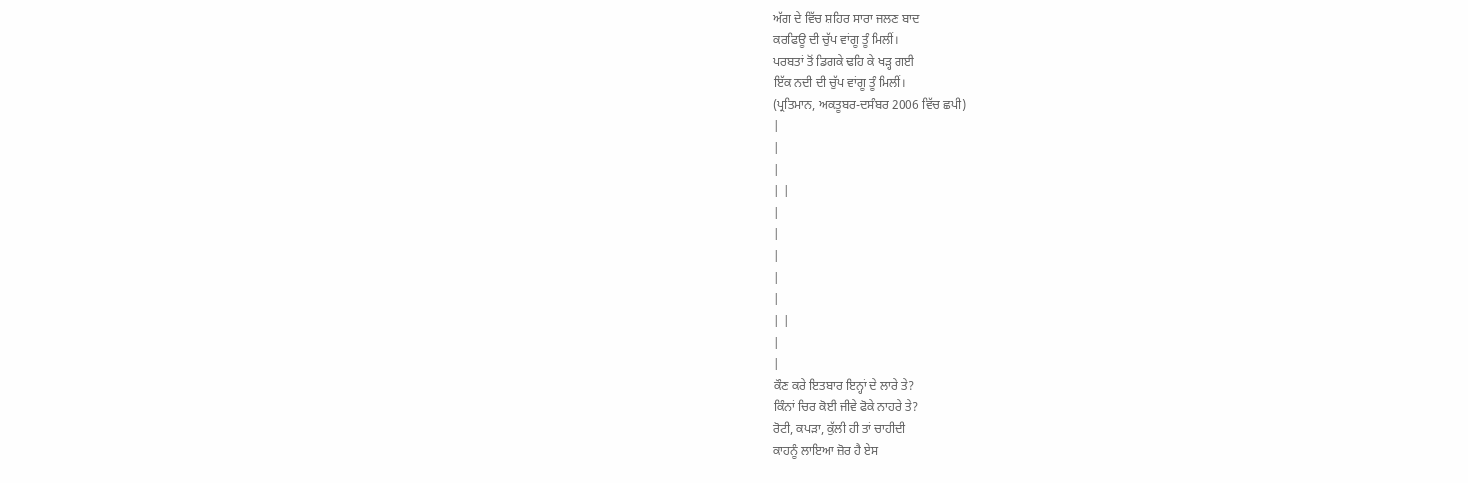ਅੱਗ ਦੇ ਵਿੱਚ ਸ਼ਹਿਰ ਸਾਰਾ ਜਲਣ ਬਾਦ
ਕਰਫਿਊ ਦੀ ਚੁੱਪ ਵਾਂਗੂ ਤੂੰ ਮਿਲੀਂ।
ਪਰਬਤਾਂ ਤੋਂ ਡਿਗਕੇ ਢਹਿ ਕੇ ਖੜ੍ਹ ਗਈ
ਇੱਕ ਨਦੀ ਦੀ ਚੁੱਪ ਵਾਂਗੂ ਤੂੰ ਮਿਲੀਂ।
(ਪ੍ਰਤਿਮਾਨ, ਅਕਤੂਬਰ-ਦਸੰਬਰ 2006 ਵਿੱਚ ਛਪੀ)
|
|
|
| |
|
|
|
|
|
| |
|
|
ਕੌਣ ਕਰੇ ਇਤਬਾਰ ਇਨ੍ਹਾਂ ਦੇ ਲਾਰੇ ਤੇ?
ਕਿੰਨਾਂ ਚਿਰ ਕੋਈ ਜੀਵੇ ਫੋਕੇ ਨਾਹਰੇ ਤੇ?
ਰੋਟੀ, ਕਪੜਾ, ਕੁੱਲੀ ਹੀ ਤਾਂ ਚਾਹੀਦੀ
ਕਾਹਨੂੰ ਲਾਇਆ ਜ਼ੋਰ ਹੈ ਏਸ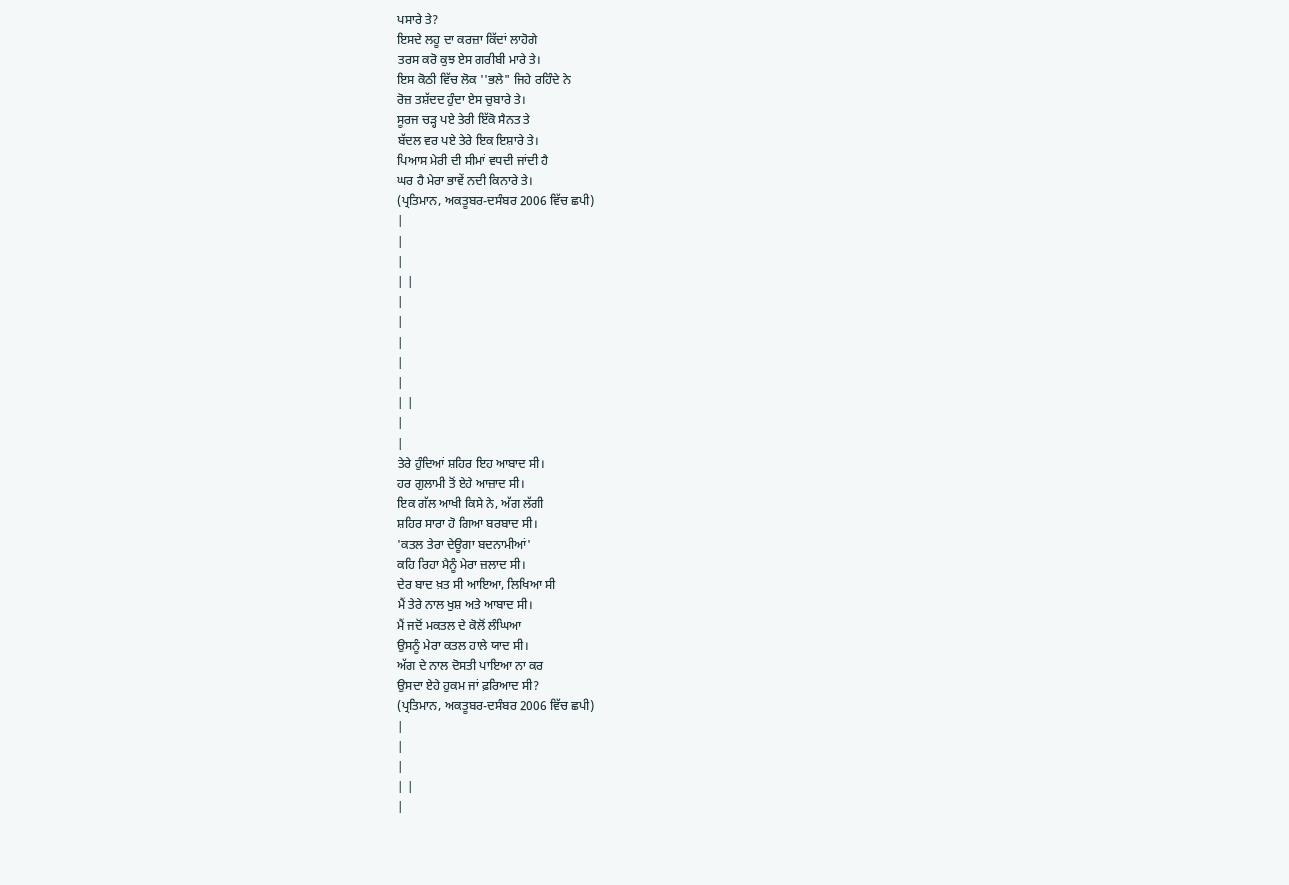ਪਸਾਰੇ ਤੇ?
ਇਸਦੇ ਲਹੂ ਦਾ ਕਰਜ਼ਾ ਕਿੱਦਾਂ ਲਾਹੋਗੇ
ਤਰਸ ਕਰੋ ਕੁਝ ਏਸ ਗਰੀਬੀ ਮਾਰੇ ਤੇ।
ਇਸ ਕੋਠੀ ਵਿੱਚ ਲੋਕ ''ਭਲੇ" ਜਿਹੇ ਰਹਿੰਦੇ ਨੇ
ਰੋਜ਼ ਤਸ਼ੱਦਦ ਹੁੰਦਾ ਏਸ ਚੁਬਾਰੇ ਤੇ।
ਸੂਰਜ ਚੜ੍ਹ ਪਏ ਤੇਰੀ ਇੱਕੋ ਸੈਨਤ ਤੇ
ਬੱਦਲ ਵਰ ਪਏ ਤੇਰੇ ਇਕ ਇਸ਼ਾਰੇ ਤੇ।
ਪਿਆਸ ਮੇਰੀ ਦੀ ਸੀਮਾਂ ਵਧਦੀ ਜਾਂਦੀ ਹੈ
ਘਰ ਹੈ ਮੇਰਾ ਭਾਵੇਂ ਨਦੀ ਕਿਨਾਰੇ ਤੇ।
(ਪ੍ਰਤਿਮਾਨ, ਅਕਤੂਬਰ-ਦਸੰਬਰ 2006 ਵਿੱਚ ਛਪੀ)
|
|
|
| |
|
|
|
|
|
| |
|
|
ਤੇਰੇ ਹੁੰਦਿਆਂ ਸ਼ਹਿਰ ਇਹ ਆਬਾਦ ਸੀ।
ਹਰ ਗੁਲਾਮੀ ਤੋਂ ਏਹੇ ਆਜ਼ਾਦ ਸੀ।
ਇਕ ਗੱਲ ਆਖੀ ਕਿਸੇ ਨੇ, ਅੱਗ ਲੱਗੀ
ਸ਼ਹਿਰ ਸਾਰਾ ਹੋ ਗਿਆ ਬਰਬਾਦ ਸੀ।
'ਕਤਲ ਤੇਰਾ ਦੇਊਗਾ ਬਦਨਾਮੀਆਂ'
ਕਹਿ ਰਿਹਾ ਮੈਨੂੰ ਮੇਰਾ ਜ਼ਲਾਦ ਸੀ।
ਦੇਰ ਬਾਦ ਖ਼ਤ ਸੀ ਆਇਆ, ਲਿਖਿਆ ਸੀ
ਮੈਂ ਤੇਰੇ ਨਾਲ ਖੁਸ਼ ਅਤੇ ਆਬਾਦ ਸੀ।
ਮੈਂ ਜਦੋਂ ਮਕਤਲ ਦੇ ਕੋਲੋਂ ਲੰਘਿਆ
ਉਸਨੂੰ ਮੇਰਾ ਕਤਲ ਹਾਲੇ ਯਾਦ ਸੀ।
ਅੱਗ ਦੇ ਨਾਲ ਦੋਸਤੀ ਪਾਇਆ ਨਾ ਕਰ
ਉਸਦਾ ਏਹੇ ਹੁਕਮ ਜਾਂ ਫ਼ਰਿਆਦ ਸੀ?
(ਪ੍ਰਤਿਮਾਨ, ਅਕਤੂਬਰ-ਦਸੰਬਰ 2006 ਵਿੱਚ ਛਪੀ)
|
|
|
| |
|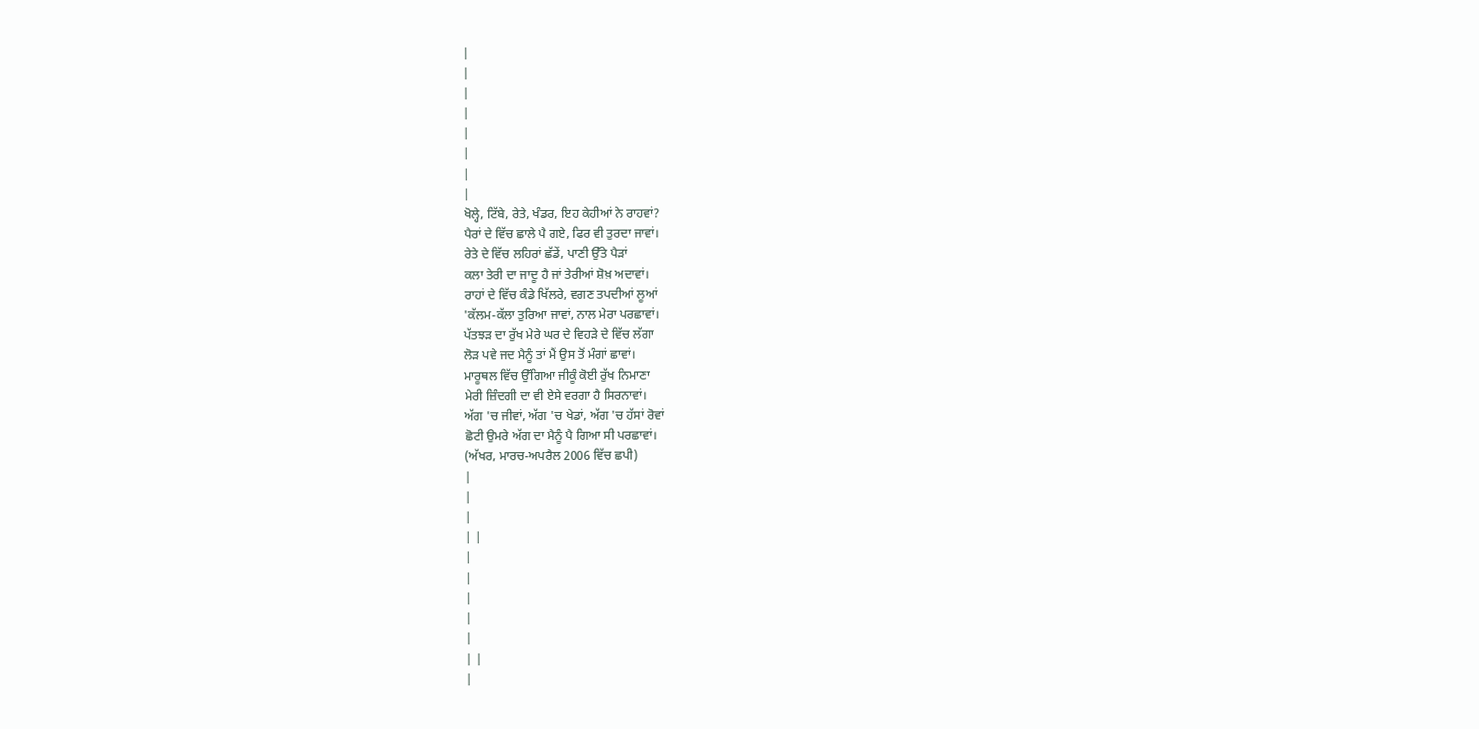|
|
|
|
|
|
|
|
ਖੋਲ੍ਹੇ, ਟਿੱਬੇ, ਰੇਤੇ, ਖੰਡਰ, ਇਹ ਕੇਹੀਆਂ ਨੇ ਰਾਹਵਾਂ?
ਪੈਰਾਂ ਦੇ ਵਿੱਚ ਛਾਲੇ ਪੈ ਗਏ, ਫਿਰ ਵੀ ਤੁਰਦਾ ਜਾਵਾਂ।
ਰੇਤੇ ਦੇ ਵਿੱਚ ਲਹਿਰਾਂ ਛੱਡੇਂ, ਪਾਣੀ ਉੱਤੇ ਪੈੜਾਂ
ਕਲਾ ਤੇਰੀ ਦਾ ਜਾਦੂ ਹੈ ਜਾਂ ਤੇਰੀਆਂ ਸ਼ੋਖ਼ ਅਦਾਵਾਂ।
ਰਾਹਾਂ ਦੇ ਵਿੱਚ ਕੰਡੇ ਖਿੱਲਰੇ, ਵਗਣ ਤਪਦੀਆਂ ਲੂਆਂ
'ਕੱਲਮ-ਕੱਲਾ ਤੁਰਿਆ ਜਾਵਾਂ, ਨਾਲ ਮੇਰਾ ਪਰਛਾਵਾਂ।
ਪੱਤਝੜ ਦਾ ਰੁੱਖ ਮੇਰੇ ਘਰ ਦੇ ਵਿਹੜੇ ਦੇ ਵਿੱਚ ਲੱਗਾ
ਲੋੜ ਪਵੇ ਜਦ ਮੈਨੂੰ ਤਾਂ ਮੈਂ ਉਸ ਤੋਂ ਮੰਗਾਂ ਛਾਵਾਂ।
ਮਾਰੂਥਲ ਵਿੱਚ ਉੱਗਿਆ ਜੀਕੂੰ ਕੋਈ ਰੁੱਖ ਨਿਮਾਣਾ
ਮੇਰੀ ਜ਼ਿੰਦਗੀ ਦਾ ਵੀ ਏਸੇ ਵਰਗਾ ਹੈ ਸਿਰਨਾਵਾਂ।
ਅੱਗ 'ਚ ਜੀਵਾਂ, ਅੱਗ 'ਚ ਖੇਡਾਂ, ਅੱਗ 'ਚ ਹੱਸਾਂ ਰੋਵਾਂ
ਛੋਟੀ ਉਮਰੇ ਅੱਗ ਦਾ ਮੈਨੂੰ ਪੈ ਗਿਆ ਸੀ ਪਰਛਾਵਾਂ।
(ਅੱਖਰ, ਮਾਰਚ-ਅਪਰੈਲ 2006 ਵਿੱਚ ਛਪੀ)
|
|
|
| |
|
|
|
|
|
| |
|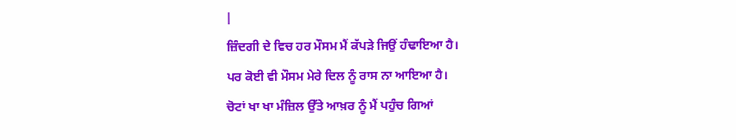|
ਜ਼ਿੰਦਗੀ ਦੇ ਵਿਚ ਹਰ ਮੌਸਮ ਮੈਂ ਕੱਪੜੇ ਜਿਉਂ ਹੰਢਾਇਆ ਹੈ।
ਪਰ ਕੋਈ ਵੀ ਮੌਸਮ ਮੇਰੇ ਦਿਲ ਨੂੰ ਰਾਸ ਨਾ ਆਇਆ ਹੈ।
ਚੋਟਾਂ ਖਾ ਖਾ ਮੰਜ਼ਿਲ ਉੱਤੇ ਆਖ਼ਰ ਨੂੰ ਮੈਂ ਪਹੁੰਚ ਗਿਆਂ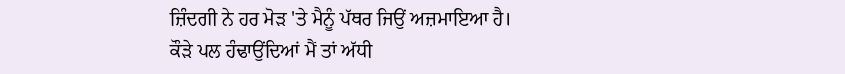ਜ਼ਿੰਦਗੀ ਨੇ ਹਰ ਮੋੜ 'ਤੇ ਮੈਨੂੰ ਪੱਥਰ ਜਿਉਂ ਅਜ਼ਮਾਇਆ ਹੈ।
ਕੌੜੇ ਪਲ ਹੰਢਾਉਂਦਿਆਂ ਮੈਂ ਤਾਂ ਅੱਧੀ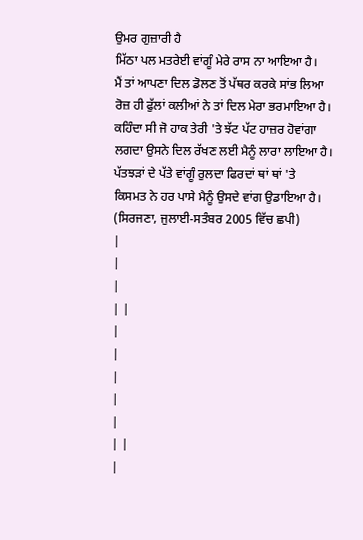ਉਮਰ ਗੁਜ਼ਾਰੀ ਹੈ
ਮਿੱਠਾ ਪਲ ਮਤਰੇਈ ਵਾਂਗੂੰ ਮੇਰੇ ਰਾਸ ਨਾ ਆਇਆ ਹੈ।
ਮੈਂ ਤਾਂ ਆਪਣਾ ਦਿਲ ਡੋਲਣ ਤੋਂ ਪੱਥਰ ਕਰਕੇ ਸਾਂਭ ਲਿਆ
ਰੋਜ਼ ਹੀ ਫੁੱਲਾਂ ਕਲੀਆਂ ਨੇ ਤਾਂ ਦਿਲ ਮੇਰਾ ਭਰਮਾਇਆ ਹੈ।
ਕਹਿੰਦਾ ਸੀ ਜੋ ਹਾਕ ਤੇਰੀ 'ਤੇ ਝੱਟ ਪੱਟ ਹਾਜ਼ਰ ਹੋਵਾਂਗਾ
ਲਗਦਾ ਉਸਨੇ ਦਿਲ ਰੱਖਣ ਲਈ ਮੈਨੂੰ ਲਾਰਾ ਲਾਇਆ ਹੈ।
ਪੱਤਝੜਾਂ ਦੇ ਪੱਤੇ ਵਾਂਗੂੰ ਰੁਲਦਾ ਫਿਰਦਾਂ ਥਾਂ ਥਾਂ 'ਤੇ
ਕਿਸਮਤ ਨੇ ਹਰ ਪਾਸੇ ਮੈਨੂੰ ਉਸਦੇ ਵਾਂਗ ਉਡਾਇਆ ਹੈ।
(ਸਿਰਜਣਾ, ਜੁਲਾਈ-ਸਤੰਬਰ 2005 ਵਿੱਚ ਛਪੀ)
|
|
|
| |
|
|
|
|
|
| |
|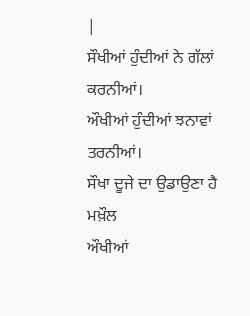|
ਸੌਖੀਆਂ ਹੁੰਦੀਆਂ ਨੇ ਗੱਲਾਂ ਕਰਨੀਆਂ।
ਔਖੀਆਂ ਹੁੰਦੀਆਂ ਝਨਾਵਾਂ ਤਰਨੀਆਂ।
ਸੌਖਾ ਦੂਜੇ ਦਾ ਉਡਾਉਣਾ ਹੈ ਮਖ਼ੌਲ
ਔਖੀਆਂ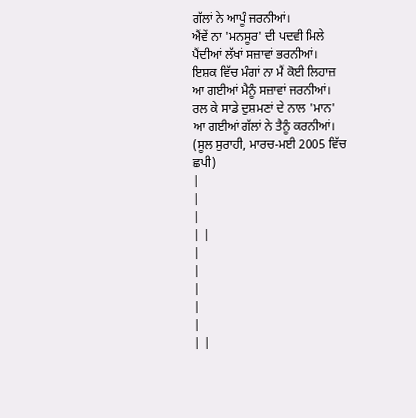ਗੱਲਾਂ ਨੇ ਆਪੂੰ ਜਰਨੀਆਂ।
ਐਂਵੇਂ ਨਾ 'ਮਨਸੂਰ' ਦੀ ਪਦਵੀ ਮਿਲੇ
ਪੈਂਦੀਆਂ ਲੱਖਾਂ ਸਜ਼ਾਵਾਂ ਭਰਨੀਆਂ।
ਇਸ਼ਕ ਵਿੱਚ ਮੰਗਾਂ ਨਾ ਮੈਂ ਕੋਈ ਲਿਹਾਜ਼
ਆ ਗਈਆਂ ਮੈਨੂੰ ਸਜ਼ਾਵਾਂ ਜਰਨੀਆਂ।
ਰਲ ਕੇ ਸਾਡੇ ਦੁਸ਼ਮਣਾਂ ਦੇ ਨਾਲ 'ਮਾਨ'
ਆ ਗਈਆਂ ਗੱਲਾਂ ਨੇ ਤੈਨੂੰ ਕਰਨੀਆਂ।
(ਸੂਲ ਸੁਰਾਹੀ, ਮਾਰਚ-ਮਈ 2005 ਵਿੱਚ ਛਪੀ)
|
|
|
| |
|
|
|
|
|
| |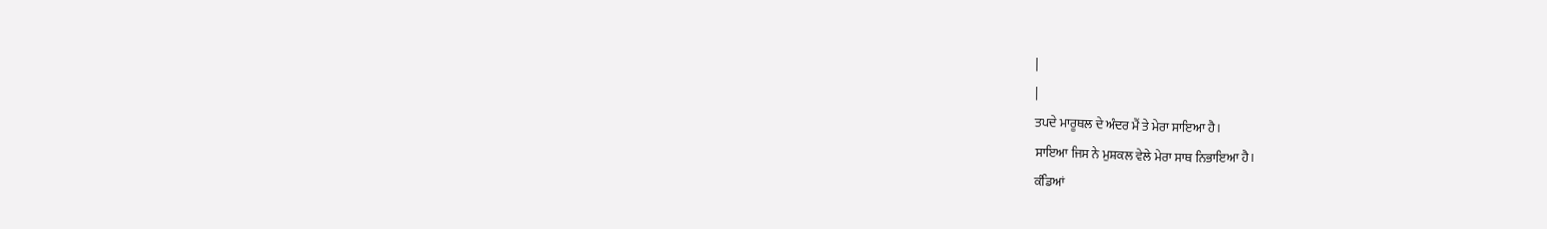|
|
ਤਪਦੇ ਮਾਰੂਥਲ ਦੇ ਅੰਦਰ ਮੈਂ ਤੇ ਮੇਰਾ ਸਾਇਆ ਹੈ।
ਸਾਇਆ ਜਿਸ ਨੇ ਮੁਸ਼ਕਲ ਵੇਲੇ ਮੇਰਾ ਸਾਥ ਨਿਭਾਇਆ ਹੈ।
ਕੰਡਿਆਂ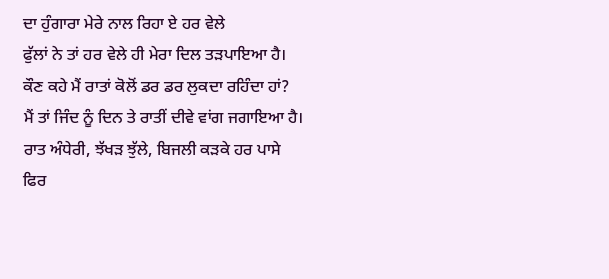ਦਾ ਹੁੰਗਾਰਾ ਮੇਰੇ ਨਾਲ ਰਿਹਾ ਏ ਹਰ ਵੇਲੇ
ਫੁੱਲਾਂ ਨੇ ਤਾਂ ਹਰ ਵੇਲੇ ਹੀ ਮੇਰਾ ਦਿਲ ਤੜਪਾਇਆ ਹੈ।
ਕੌਣ ਕਹੇ ਮੈਂ ਰਾਤਾਂ ਕੋਲੋਂ ਡਰ ਡਰ ਲੁਕਦਾ ਰਹਿੰਦਾ ਹਾਂ?
ਮੈਂ ਤਾਂ ਜਿੰਦ ਨੂੰ ਦਿਨ ਤੇ ਰਾਤੀਂ ਦੀਵੇ ਵਾਂਗ ਜਗਾਇਆ ਹੈ।
ਰਾਤ ਅੰਧੇਰੀ, ਝੱਖੜ ਝੁੱਲੇ, ਬਿਜਲੀ ਕੜਕੇ ਹਰ ਪਾਸੇ
ਫਿਰ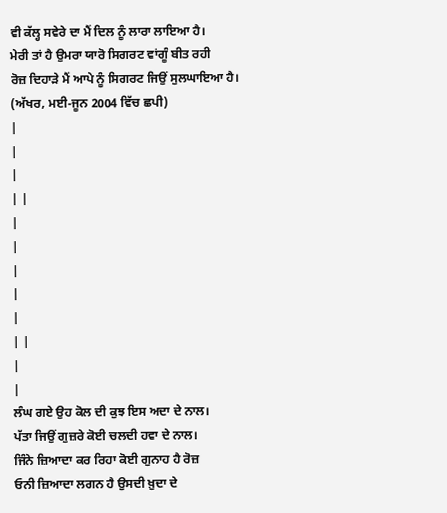ਵੀ ਕੱਲ੍ਹ ਸਵੇਰੇ ਦਾ ਮੈਂ ਦਿਲ ਨੂੰ ਲਾਰਾ ਲਾਇਆ ਹੈ।
ਮੇਰੀ ਤਾਂ ਹੈ ਉਮਰਾ ਯਾਰੋ ਸਿਗਰਟ ਵਾਂਗੂੰ ਬੀਤ ਰਹੀ
ਰੋਜ਼ ਦਿਹਾੜੇ ਮੈਂ ਆਪੇ ਨੂੰ ਸਿਗਰਟ ਜਿਉਂ ਸੁਲਘਾਇਆ ਹੈ।
(ਅੱਖਰ, ਮਈ-ਜੂਨ 2004 ਵਿੱਚ ਛਪੀ)
|
|
|
| |
|
|
|
|
|
| |
|
|
ਲੰਘ ਗਏ ਉਹ ਕੋਲ ਦੀ ਕੁਝ ਇਸ ਅਦਾ ਦੇ ਨਾਲ।
ਪੱਤਾ ਜਿਉਂ ਗੁਜ਼ਰੇ ਕੋਈ ਚਲਦੀ ਹਵਾ ਦੇ ਨਾਲ।
ਜਿੰਨੇ ਜ਼ਿਆਦਾ ਕਰ ਰਿਹਾ ਕੋਈ ਗੁਨਾਹ ਹੈ ਰੋਜ਼
ਓਨੀ ਜ਼ਿਆਦਾ ਲਗਨ ਹੈ ਉਸਦੀ ਖ਼ੁਦਾ ਦੇ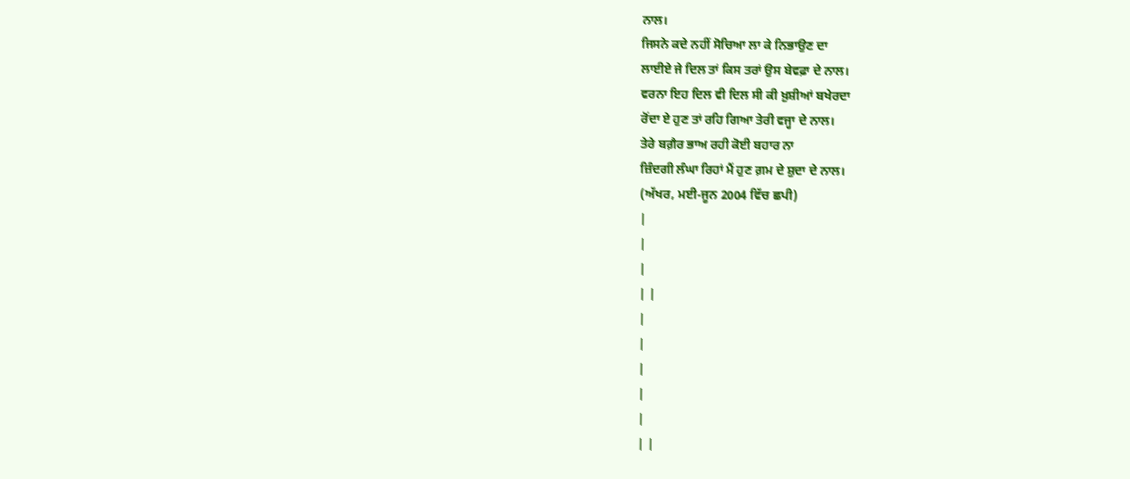ਨਾਲ।
ਜਿਸਨੇ ਕਦੇ ਨਹੀਂ ਸੋਚਿਆ ਲਾ ਕੇ ਨਿਭਾਉਣ ਦਾ
ਲਾਈਏ ਜੇ ਦਿਲ ਤਾਂ ਕਿਸ ਤਰਾਂ ਉਸ ਬੇਵਫ਼ਾ ਦੇ ਨਾਲ।
ਵਰਨਾ ਇਹ ਦਿਲ ਵੀ ਦਿਲ ਸੀ ਕੀ ਖ਼ੁਸ਼ੀਆਂ ਬਖੇਰਦਾ
ਰੋਂਦਾ ਏ ਹੁਣ ਤਾਂ ਰਹਿ ਗਿਆ ਤੇਰੀ ਵਜ੍ਹਾ ਦੇ ਨਾਲ।
ਤੇਰੇ ਬਗ਼ੈਰ ਭਾਅ ਰਹੀ ਕੋਈ ਬਹਾਰ ਨਾ
ਜ਼ਿੰਦਗੀ ਲੰਘਾ ਰਿਹਾਂ ਮੈਂ ਹੁਣ ਗ਼ਮ ਦੇ ਸ਼ੁਦਾ ਦੇ ਨਾਲ।
(ਅੱਖਰ, ਮਈ-ਜੂਨ 2004 ਵਿੱਚ ਛਪੀ)
|
|
|
| |
|
|
|
|
|
| |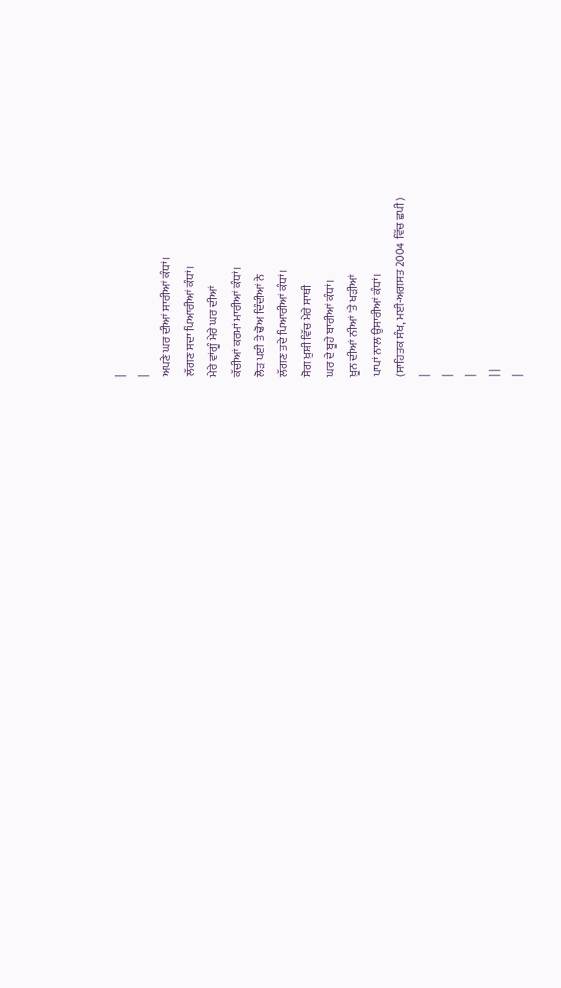|
|
ਅਪਣੇ ਘਰ ਦੀਆਂ ਸਾਰੀਆਂ ਕੰਧਾਂ।
ਲੱਗਣ ਸਦਾ ਪਿਆਰੀਆਂ ਕੰਧਾਂ।
ਮੇਰੇ ਵਾਂਗੂੰ ਮੇਰੇ ਘਰ ਦੀਆਂ
ਕੱਚੀਆਂ ਕਰਮਾਂ ਮਾਰੀਆਂ ਕੰਧਾਂ।
ਲੋੜ ਪਈ ਤੇ ਢੋਅ ਦਿੰਦੀਆਂ ਨੇ
ਲੱਗਣ ਤਦੇ ਪਿਆਰੀਆਂ ਕੰਧਾਂ।
ਸੋਗ ਖ਼ੁਸ਼ੀ ਵਿੱਚ ਮੇਰੇ ਸਾਥੀ
ਘਰ ਦੇ ਬੂਹੇ ਬਾਰੀਆਂ ਕੰਧਾਂ।
ਖ਼ੂਨ ਦੀਆਂ ਨੀਆਂ 'ਤੇ ਖੜੀਆਂ
ਪਾਪਾਂ ਨਾਲ ਉਸਾਰੀਆਂ ਕੰਧਾਂ।
(ਸਾਹਿਤਕ ਸੰਖ, ਮਈ-ਅਗਸਤ 2004 ਵਿੱਚ ਛਪੀ)
|
|
|
| |
|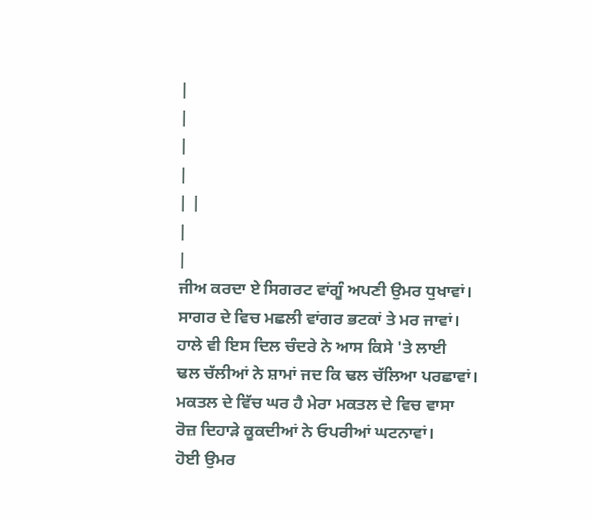|
|
|
|
| |
|
|
ਜੀਅ ਕਰਦਾ ਏ ਸਿਗਰਟ ਵਾਂਗੂੰ ਅਪਣੀ ਉਮਰ ਧੁਖਾਵਾਂ।
ਸਾਗਰ ਦੇ ਵਿਚ ਮਛਲੀ ਵਾਂਗਰ ਭਟਕਾਂ ਤੇ ਮਰ ਜਾਵਾਂ।
ਹਾਲੇ ਵੀ ਇਸ ਦਿਲ ਚੰਦਰੇ ਨੇ ਆਸ ਕਿਸੇ 'ਤੇ ਲਾਈ
ਢਲ ਚੱਲੀਆਂ ਨੇ ਸ਼ਾਮਾਂ ਜਦ ਕਿ ਢਲ ਚੱਲਿਆ ਪਰਛਾਵਾਂ।
ਮਕਤਲ ਦੇ ਵਿੱਚ ਘਰ ਹੈ ਮੇਰਾ ਮਕਤਲ ਦੇ ਵਿਚ ਵਾਸਾ
ਰੋਜ਼ ਦਿਹਾੜੇ ਕੂਕਦੀਆਂ ਨੇ ਓਪਰੀਆਂ ਘਟਨਾਵਾਂ।
ਹੋਈ ਉਮਰ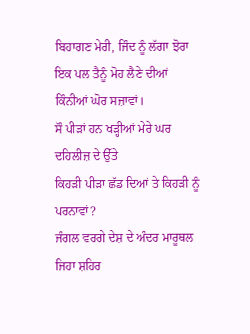ਬਿਹਾਗਣ ਮੇਰੀ, ਜਿੰਦ ਨੂੰ ਲੱਗਾ ਝੋਰਾ
ਇਕ ਪਲ ਤੈਨੂੰ ਮੋਹ ਲੈਣੇ ਦੀਆਂ ਕਿੰਨੀਆਂ ਘੋਰ ਸਜ਼ਾਵਾਂ।
ਸੌ ਪੀੜਾਂ ਹਨ ਖੜ੍ਹੀਆਂ ਮੇਰੇ ਘਰ ਦਹਿਲੀਜ਼ ਦੇ ਉੱਤੇ
ਕਿਹੜੀ ਪੀੜਾ ਛੱਡ ਦਿਆਂ ਤੇ ਕਿਹੜੀ ਨੂੰ ਪਰਨਾਵਾਂ?
ਜੰਗਲ ਵਰਗੇ ਦੇਸ਼ ਦੇ ਅੰਦਰ ਮਾਰੂਥਲ ਜਿਹਾ ਸ਼ਹਿਰ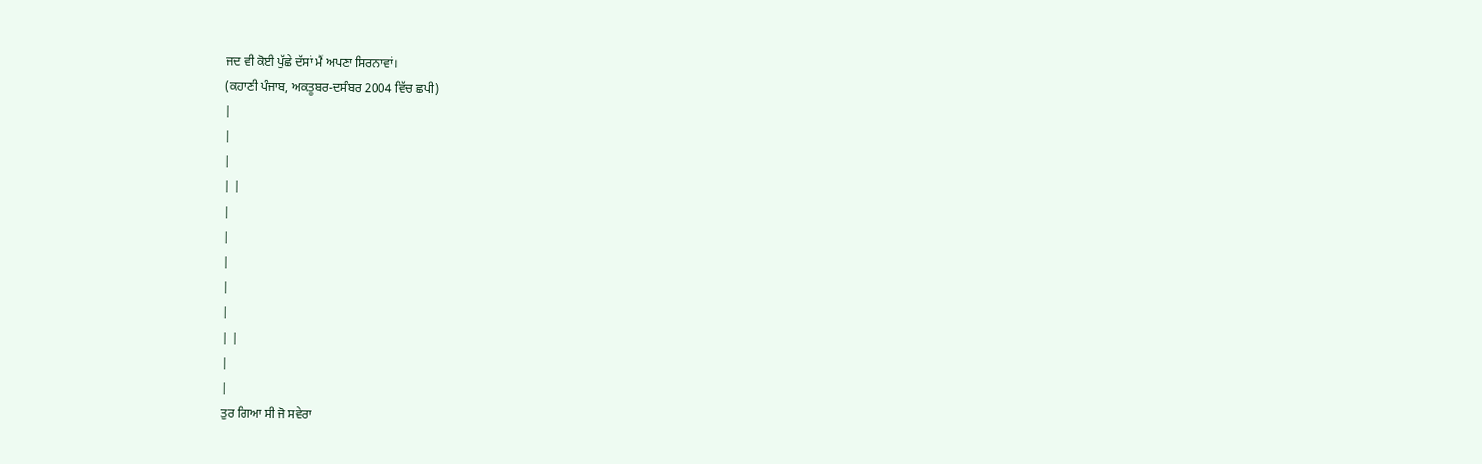ਜਦ ਵੀ ਕੋਈ ਪੁੱਛੇ ਦੱਸਾਂ ਮੈਂ ਅਪਣਾ ਸਿਰਨਾਵਾਂ।
(ਕਹਾਣੀ ਪੰਜਾਬ, ਅਕਤੂਬਰ-ਦਸੰਬਰ 2004 ਵਿੱਚ ਛਪੀ)
|
|
|
| |
|
|
|
|
|
| |
|
|
ਤੁਰ ਗਿਆ ਸੀ ਜੋ ਸਵੇਰਾ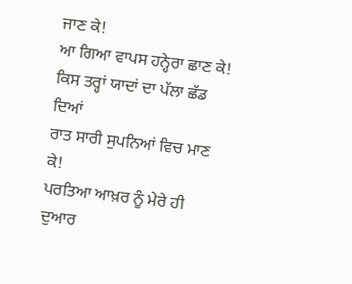ਜਾਣ ਕੇ!
ਆ ਗਿਆ ਵਾਪਸ ਹਨ੍ਹੇਰਾ ਛਾਣ ਕੇ!
ਕਿਸ ਤਰ੍ਹਾਂ ਯਾਦਾਂ ਦਾ ਪੱਲਾ ਛੱਡ ਦਿਆਂ
ਰਾਤ ਸਾਰੀ ਸੁਪਨਿਆਂ ਵਿਚ ਮਾਣ ਕੇ!
ਪਰਤਿਆ ਆਖ਼ਰ ਨੂੰ ਮੇਰੇ ਹੀ ਦੁਆਰ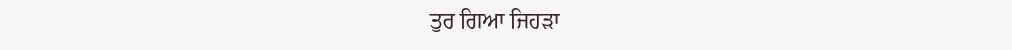ਤੁਰ ਗਿਆ ਜਿਹੜਾ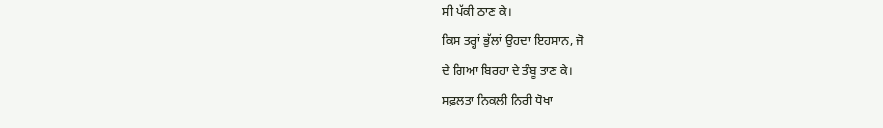ਸੀ ਪੱਕੀ ਠਾਣ ਕੇ।
ਕਿਸ ਤਰ੍ਹਾਂ ਭੁੱਲਾਂ ਉਹਦਾ ਇਹਸਾਨ, ਜੋ
ਦੇ ਗਿਆ ਬਿਰਹਾ ਦੇ ਤੰਬੂ ਤਾਣ ਕੇ।
ਸਫ਼ਲਤਾ ਨਿਕਲੀ ਨਿਰੀ ਧੋਖਾ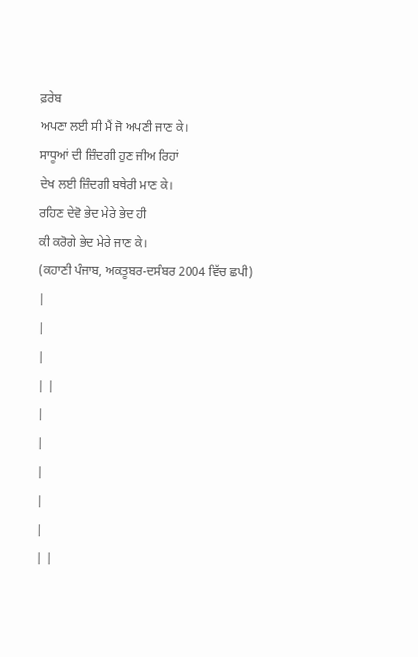ਫ਼ਰੇਬ
ਅਪਣਾ ਲਈ ਸੀ ਮੈਂ ਜੋ ਅਪਣੀ ਜਾਣ ਕੇ।
ਸਾਧੂਆਂ ਦੀ ਜ਼ਿੰਦਗੀ ਹੁਣ ਜੀਅ ਰਿਹਾਂ
ਦੇਖ ਲਈ ਜ਼ਿੰਦਗੀ ਬਥੇਰੀ ਮਾਣ ਕੇ।
ਰਹਿਣ ਦੇਵੋ ਭੇਦ ਮੇਰੇ ਭੇਦ ਹੀ
ਕੀ ਕਰੋਗੇ ਭੇਦ ਮੇਰੇ ਜਾਣ ਕੇ।
(ਕਹਾਣੀ ਪੰਜਾਬ, ਅਕਤੂਬਰ-ਦਸੰਬਰ 2004 ਵਿੱਚ ਛਪੀ)
|
|
|
| |
|
|
|
|
|
| |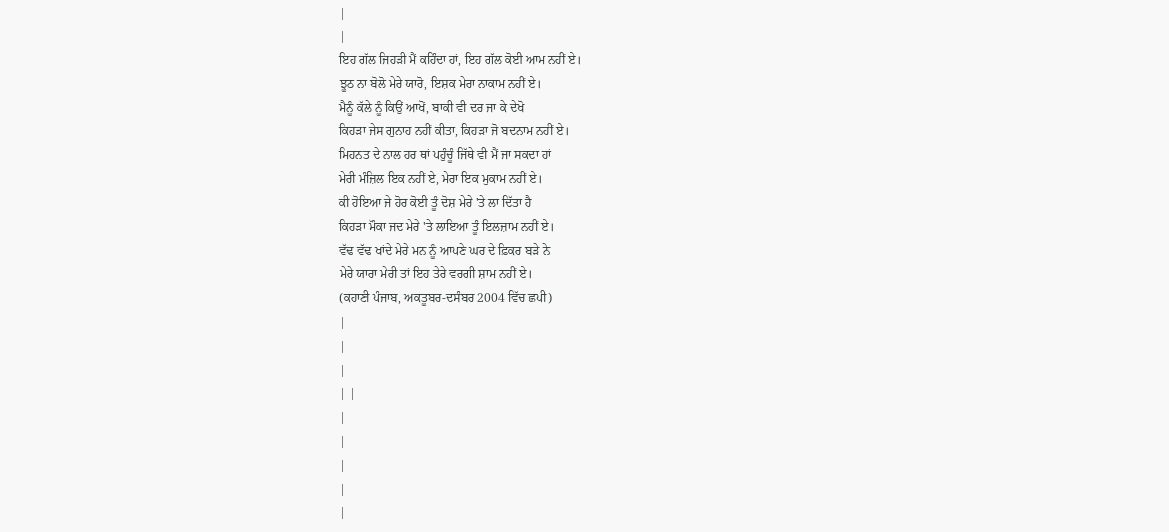|
|
ਇਹ ਗੱਲ ਜਿਹੜੀ ਮੈਂ ਕਹਿੰਦਾ ਹਾਂ, ਇਹ ਗੱਲ ਕੋਈ ਆਮ ਨਹੀਂ ਏ।
ਝੂਠ ਨਾ ਬੋਲੋ ਮੇਰੇ ਯਾਰੋ, ਇਸ਼ਕ ਮੇਰਾ ਨਾਕਾਮ ਨਹੀਂ ਏ।
ਮੈਨੂੰ ਕੱਲੇ ਨੂੰ ਕਿਉਂ ਆਖੋਂ, ਬਾਕੀ ਵੀ ਦਰ ਜਾ ਕੇ ਦੇਖੋ
ਕਿਹੜਾ ਜੇਸ ਗੁਨਾਹ ਨਹੀਂ ਕੀਤਾ, ਕਿਹੜਾ ਜੋ ਬਦਨਾਮ ਨਹੀਂ ਏ।
ਮਿਹਨਤ ਦੇ ਨਾਲ ਹਰ ਥਾਂ ਪਹੁੰਚੂੰ ਜਿੱਥੇ ਵੀ ਮੈਂ ਜਾ ਸਕਦਾ ਹਾਂ
ਮੇਰੀ ਮੰਜ਼ਿਲ ਇਕ ਨਹੀਂ ਏ, ਮੇਰਾ ਇਕ ਮੁਕਾਮ ਨਹੀਂ ਏ।
ਕੀ ਹੋਇਆ ਜੇ ਹੋਰ ਕੋਈ ਤੂੰ ਦੋਸ਼ ਮੇਰੇ 'ਤੇ ਲਾ ਦਿੱਤਾ ਹੈ
ਕਿਹੜਾ ਮੌਕਾ ਜਦ ਮੇਰੇ 'ਤੇ ਲਾਇਆ ਤੂੰ ਇਲਜ਼ਾਮ ਨਹੀਂ ਏ।
ਵੱਢ ਵੱਢ ਖਾਂਦੇ ਮੇਰੇ ਮਨ ਨੂੰ ਆਪਣੇ ਘਰ ਦੇ ਫ਼ਿਕਰ ਬੜੇ ਨੇ
ਮੇਰੇ ਯਾਰਾ ਮੇਰੀ ਤਾਂ ਇਹ ਤੇਰੇ ਵਰਗੀ ਸ਼ਾਮ ਨਹੀਂ ਏ।
(ਕਹਾਣੀ ਪੰਜਾਬ, ਅਕਤੂਬਰ-ਦਸੰਬਰ 2004 ਵਿੱਚ ਛਪੀ)
|
|
|
| |
|
|
|
|
|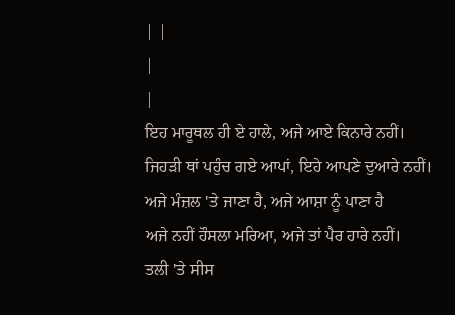| |
|
|
ਇਹ ਮਾਰੂਥਲ ਹੀ ਏ ਹਾਲੇ, ਅਜੇ ਆਏ ਕਿਨਾਰੇ ਨਹੀਂ।
ਜਿਹੜੀ ਥਾਂ ਪਹੁੰਚ ਗਏ ਆਪਾਂ, ਇਹੇ ਆਪਣੇ ਦੁਆਰੇ ਨਹੀਂ।
ਅਜੇ ਮੰਜ਼ਲ 'ਤੇ ਜਾਣਾ ਹੈ, ਅਜੇ ਆਸ਼ਾ ਨੂੰ ਪਾਣਾ ਹੈ
ਅਜੇ ਨਹੀਂ ਹੌਸਲਾ ਮਰਿਆ, ਅਜੇ ਤਾਂ ਪੈਰ ਹਾਰੇ ਨਹੀਂ।
ਤਲੀ 'ਤੇ ਸੀਸ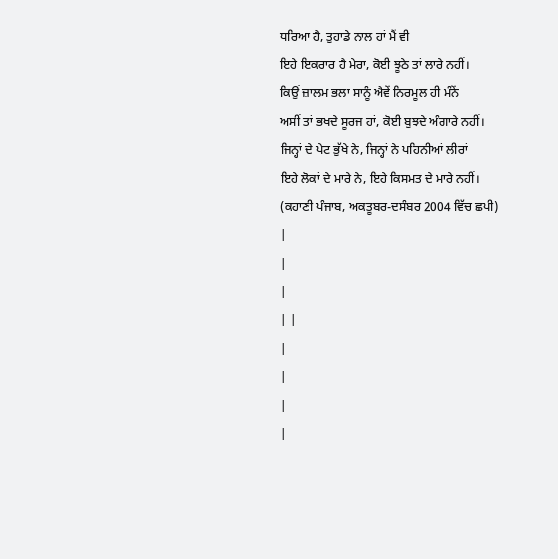ਧਰਿਆ ਹੈ, ਤੁਹਾਡੇ ਨਾਲ ਹਾਂ ਮੈਂ ਵੀ
ਇਹੇ ਇਕਰਾਰ ਹੈ ਮੇਰਾ, ਕੋਈ ਝੂਠੇ ਤਾਂ ਲਾਰੇ ਨਹੀਂ।
ਕਿਉਂ ਜ਼ਾਲਮ ਭਲਾ ਸਾਨੂੰ ਐਵੇਂ ਨਿਰਮੂਲ ਹੀ ਮੰਨੇਂ
ਅਸੀਂ ਤਾਂ ਭਖਦੇ ਸੂਰਜ ਹਾਂ, ਕੋਈ ਬੁਝਦੇ ਅੰਗਾਰੇ ਨਹੀਂ।
ਜਿਨ੍ਹਾਂ ਦੇ ਪੇਟ ਭੁੱਖੇ ਨੇ, ਜਿਨ੍ਹਾਂ ਨੇ ਪਹਿਨੀਆਂ ਲੀਰਾਂ
ਇਹੇ ਲੋਕਾਂ ਦੇ ਮਾਰੇ ਨੇ, ਇਹੇ ਕਿਸਮਤ ਦੇ ਮਾਰੇ ਨਹੀਂ।
(ਕਹਾਣੀ ਪੰਜਾਬ, ਅਕਤੂਬਰ-ਦਸੰਬਰ 2004 ਵਿੱਚ ਛਪੀ)
|
|
|
| |
|
|
|
|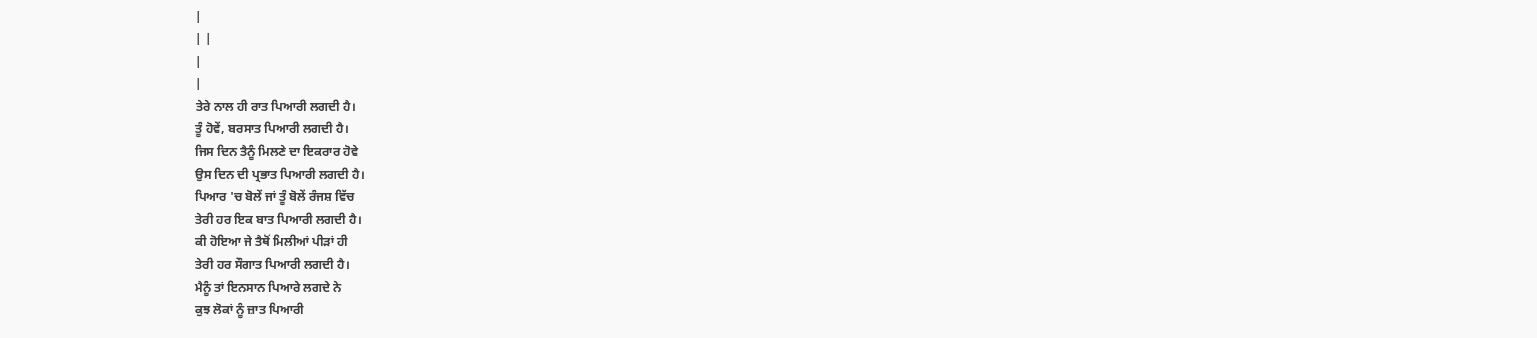|
| |
|
|
ਤੇਰੇ ਨਾਲ ਹੀ ਰਾਤ ਪਿਆਰੀ ਲਗਦੀ ਹੈ।
ਤੂੰ ਹੋਵੇਂ, ਬਰਸਾਤ ਪਿਆਰੀ ਲਗਦੀ ਹੈ।
ਜਿਸ ਦਿਨ ਤੈਨੂੰ ਮਿਲਣੇ ਦਾ ਇਕਰਾਰ ਹੋਵੇ
ਉਸ ਦਿਨ ਦੀ ਪ੍ਰਭਾਤ ਪਿਆਰੀ ਲਗਦੀ ਹੈ।
ਪਿਆਰ 'ਚ ਬੋਲੇਂ ਜਾਂ ਤੂੰ ਬੋਲੇਂ ਰੰਜਸ਼ ਵਿੱਚ
ਤੇਰੀ ਹਰ ਇਕ ਬਾਤ ਪਿਆਰੀ ਲਗਦੀ ਹੈ।
ਕੀ ਹੋਇਆ ਜੇ ਤੈਥੋਂ ਮਿਲੀਆਂ ਪੀੜਾਂ ਹੀ
ਤੇਰੀ ਹਰ ਸੌਗਾਤ ਪਿਆਰੀ ਲਗਦੀ ਹੈ।
ਮੈਨੂੰ ਤਾਂ ਇਨਸਾਨ ਪਿਆਰੇ ਲਗਦੇ ਨੇ
ਕੁਝ ਲੋਕਾਂ ਨੂੰ ਜ਼ਾਤ ਪਿਆਰੀ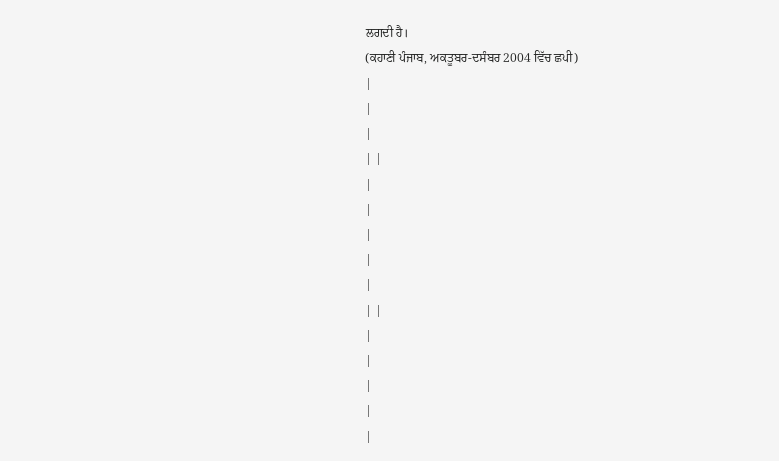ਲਗਦੀ ਹੈ।
(ਕਹਾਣੀ ਪੰਜਾਬ, ਅਕਤੂਬਰ-ਦਸੰਬਰ 2004 ਵਿੱਚ ਛਪੀ)
|
|
|
| |
|
|
|
|
|
| |
|
|
|
|
|